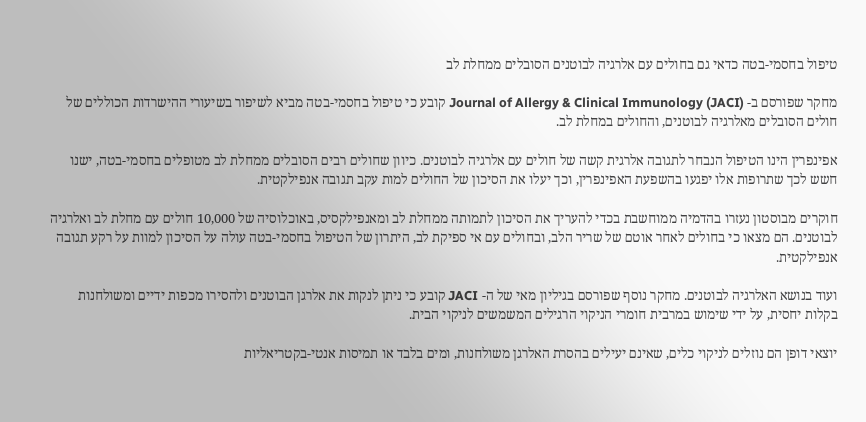טיפול בחסמי-בטה כדאי גם בחולים עם אלרגיה לבוטנים הסובלים ממחלת לב

מחקר שפורסם ב- Journal of Allergy & Clinical Immunology (JACI) קובע כי טיפול בחסמי-בטה מביא לשיפור בשיעורי ההישרדות הכוללים של חולים הסובלים מאלרגיה לבוטנים, והחולים במחלת לב.

אפינפרין הינו הטיפול הנבחר לתגובה אלרגית קשה של חולים עם אלרגיה לבוטנים. כיוון שחולים רבים הסובלים ממחלת לב מטופלים בחסמי-בטה, ישנו חשש לכך שתרופות אלו יפגעו בהשפעת האפינפרין, וכך יעלו את הסיכון של החולים למות עקב תגובה אנפילקטית.

חוקרים מבוסטון נעזרו בהדמיה ממוחשבת בכדי להעריך את הסיכון לתמותה ממחלת לב ומאנפילקסיס, באוכלוסיה של 10,000 חולים עם מחלת לב ואלרגיה לבוטנים. הם מצאו כי בחולים לאחר אוטם של שריר הלב, ובחולים עם אי ספיקת לב, היתרון של הטיפול בחסמי-בטה עולה על הסיכון למוות על רקע תגובה אנפילקטית.

ועוד בנושא האלרגיה לבוטנים. מחקר נוסף שפורסם בגיליון מאי של ה- JACI קובע כי ניתן לנקות את אלרגן הבוטנים ולהסירו מכפות ידיים ומשולחנות בקלות יחסית, על ידי שימוש במרבית חומרי הניקוי הרגילים המשמשים לניקוי הבית.

יוצאי דופן הם נוזלים לניקוי כלים, שאינם יעילים בהסרת האלרגן משולחנות, ומים בלבד או תמיסות אנטי-בקטריאליות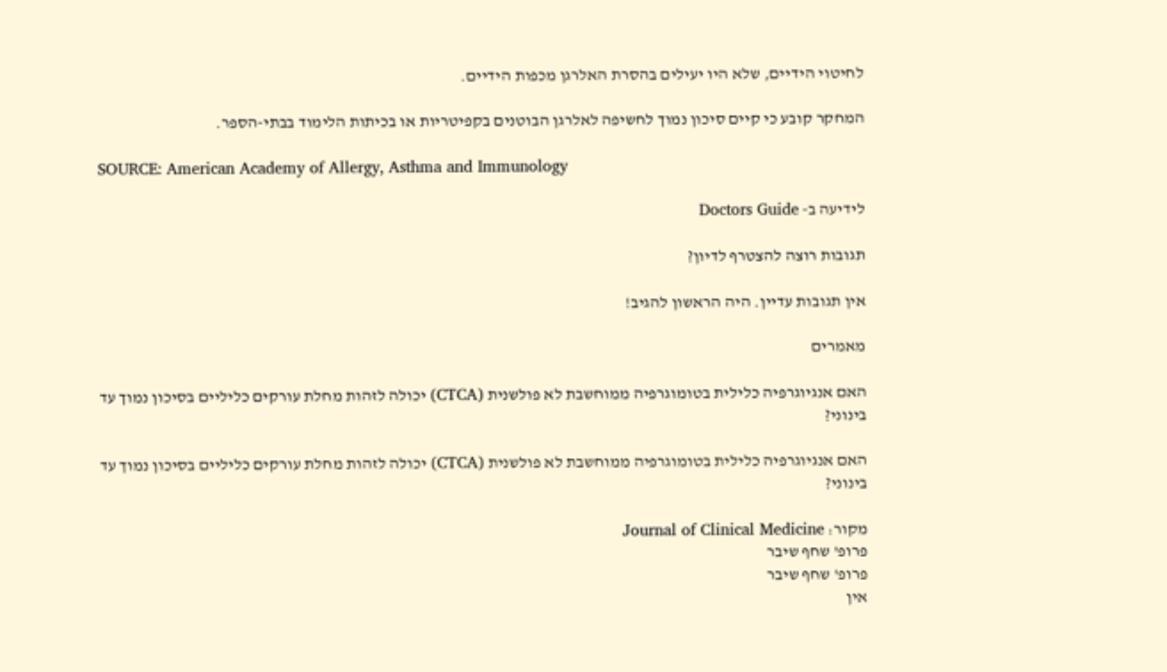לחיטוי הידיים, שלא היו יעילים בהסרת האלרגן מכפות הידיים.

המחקר קובע כי קיים סיכון נמוך לחשיפה לאלרגן הבוטנים בקפיטריות או בכיתות הלימוד בבתי-הספר.

SOURCE: American Academy of Allergy, Asthma and Immunology

לידיעה ב- Doctors Guide

תגובות רוצה להצטרף לדיון?

אין תגובות עדיין. היה הראשון להגיב!

מאמרים

האם אנגיוגרפיה כלילית בטומוגרפיה ממוחשבת לא פולשנית (CTCA) יכולה לזהות מחלת עורקים כליליים בסיכון נמוך עד בינוני?

האם אנגיוגרפיה כלילית בטומוגרפיה ממוחשבת לא פולשנית (CTCA) יכולה לזהות מחלת עורקים כליליים בסיכון נמוך עד בינוני?

מקור: Journal of Clinical Medicine
פרופ' שחף שיבר
פרופ' שחף שיבר
אין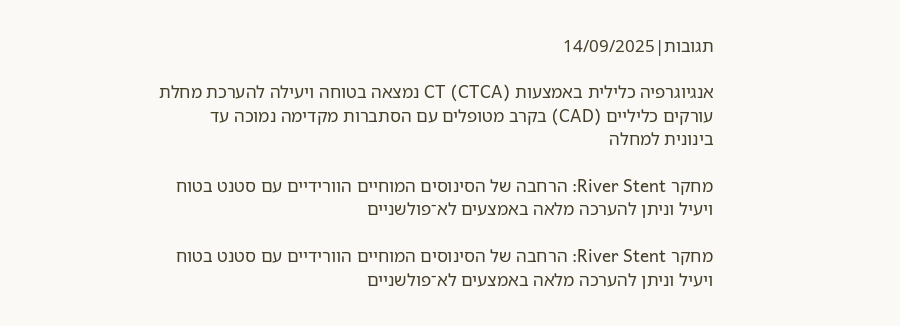תגובות|14/09/2025

אנגיוגרפיה כלילית באמצעות CT (CTCA) נמצאה בטוחה ויעילה להערכת מחלת עורקים כליליים (CAD) בקרב מטופלים עם הסתברות מקדימה נמוכה עד בינונית למחלה

מחקר River Stent: הרחבה של הסינוסים המוחיים הוורידיים עם סטנט בטוח ויעיל וניתן להערכה מלאה באמצעים לא־פולשניים

מחקר River Stent: הרחבה של הסינוסים המוחיים הוורידיים עם סטנט בטוח ויעיל וניתן להערכה מלאה באמצעים לא־פולשניים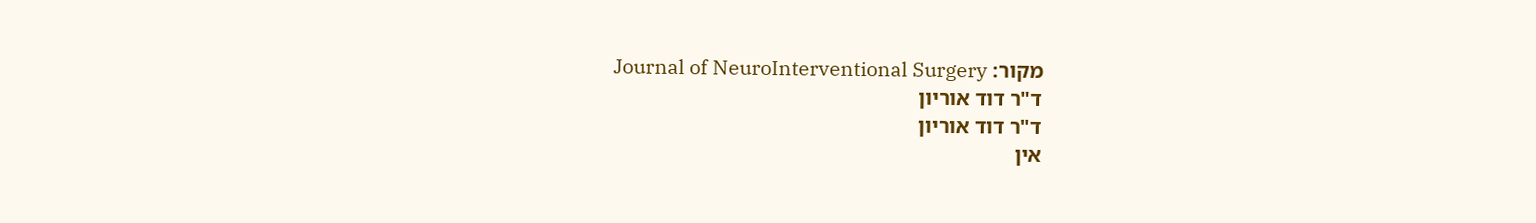מקור: Journal of NeuroInterventional Surgery
ד"ר דוד אוריון
ד"ר דוד אוריון
אין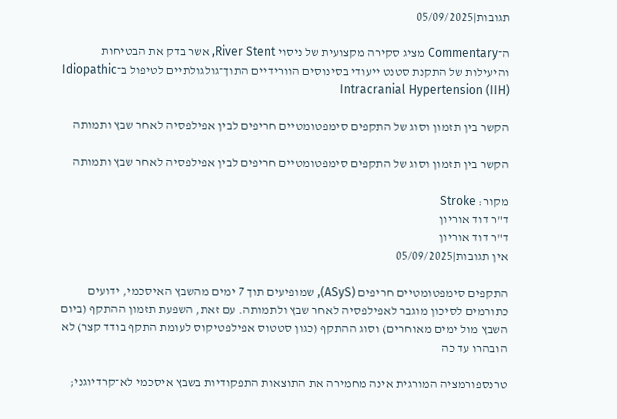תגובות|05/09/2025

ה־Commentary מציג סקירה מקצועית של ניסוי River Stent, אשר בדק את הבטיחות והיעילות של התקנת סטנט ייעודי בסינוסים הוורידיים התוך־גולגולתיים לטיפול ב־Idiopathic Intracranial Hypertension (IIH)

הקשר בין תזמון וסוג של התקפים סימפטומטיים חריפים לבין אפילפסיה לאחר שבץ ותמותה

הקשר בין תזמון וסוג של התקפים סימפטומטיים חריפים לבין אפילפסיה לאחר שבץ ותמותה

מקור: Stroke
ד"ר דוד אוריון
ד"ר דוד אוריון
אין תגובות|05/09/2025

התקפים סימפטומטיים חריפים (ASyS), שמופיעים תוך 7 ימים מהשבץ האיסכמי, ידועים כתורמים לסיכון מוגבר לאפילפסיה לאחר שבץ ולתמותה. עם זאת, השפעת תזמון ההתקף (ביום השבץ מול ימים מאוחרים) וסוג ההתקף (כגון סטטוס אפילפטיקוס לעומת התקף בודד קצר) לא הובהרו עד כה

טרנספורמציה המורגית אינה מחמירה את התוצאות התפקודיות בשבץ איסכמי לא־קרדיוגני;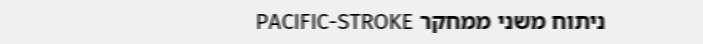ניתוח משני ממחקר PACIFIC-STROKE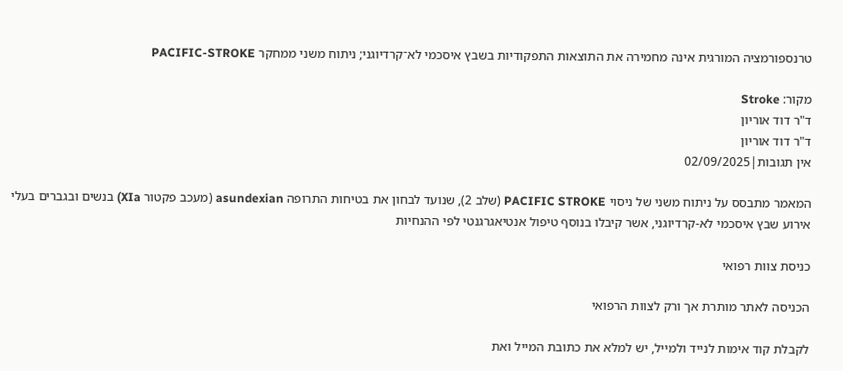טרנספורמציה המורגית אינה מחמירה את התוצאות התפקודיות בשבץ איסכמי לא־קרדיוגני; ניתוח משני ממחקר PACIFIC-STROKE

מקור: Stroke
ד"ר דוד אוריון
ד"ר דוד אוריון
אין תגובות|02/09/2025

המאמר מתבסס על ניתוח משני של ניסוי PACIFIC STROKE (שלב 2), שנועד לבחון את בטיחות התרופה asundexian (מעכב פקטור XIa) בנשים ובגברים בעלי אירוע שבץ איסכמי לא-קרדיוגני, אשר קיבלו בנוסף טיפול אנטיאגרגנטי לפי ההנחיות

כניסת צוות רפואי

הכניסה לאתר מותרת אך ורק לצוות הרפואי

לקבלת קוד אימות לנייד ולמייל, יש למלא את כתובת המייל ואת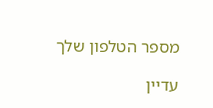מספר הטלפון שלך

עדיין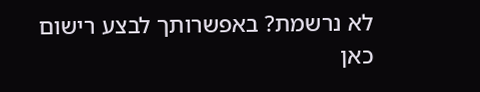לא נרשמת? באפשרותך לבצע רישום כאן